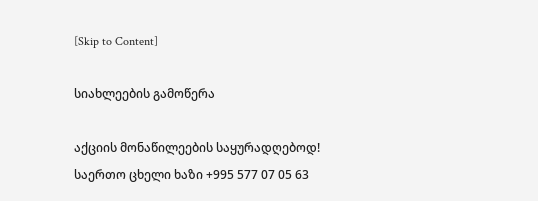[Skip to Content]

სიახლეების გამოწერა

აქციის მონაწილეების საყურადღებოდ! საერთო ცხელი ხაზი +995 577 07 05 63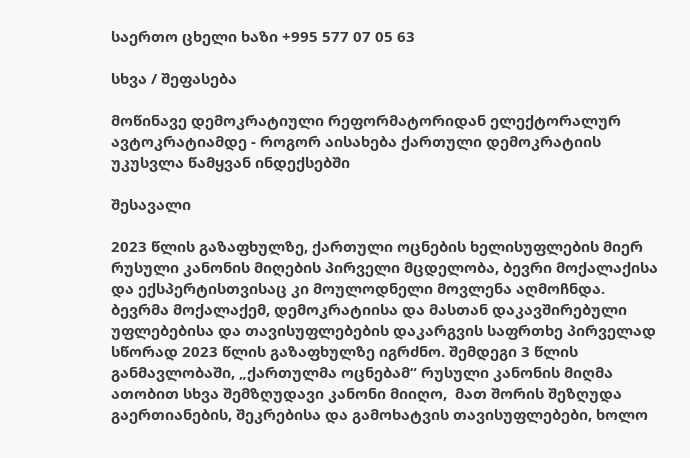საერთო ცხელი ხაზი +995 577 07 05 63

სხვა / შეფასება

მოწინავე დემოკრატიული რეფორმატორიდან ელექტორალურ ავტოკრატიამდე - როგორ აისახება ქართული დემოკრატიის უკუსვლა წამყვან ინდექსებში

შესავალი

2023 წლის გაზაფხულზე, ქართული ოცნების ხელისუფლების მიერ რუსული კანონის მიღების პირველი მცდელობა, ბევრი მოქალაქისა და ექსპერტისთვისაც კი მოულოდნელი მოვლენა აღმოჩნდა. ბევრმა მოქალაქემ, დემოკრატიისა და მასთან დაკავშირებული უფლებებისა და თავისუფლებების დაკარგვის საფრთხე პირველად სწორად 2023 წლის გაზაფხულზე იგრძნო. შემდეგი 3 წლის განმავლობაში, „ქართულმა ოცნებამ“ რუსული კანონის მიღმა ათობით სხვა შემზღუდავი კანონი მიიღო,  მათ შორის შეზღუდა გაერთიანების, შეკრებისა და გამოხატვის თავისუფლებები, ხოლო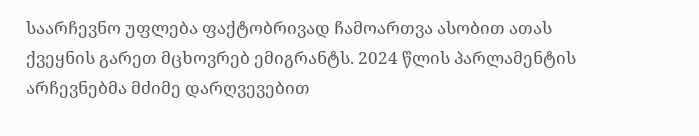საარჩევნო უფლება ფაქტობრივად ჩამოართვა ასობით ათას ქვეყნის გარეთ მცხოვრებ ემიგრანტს. 2024 წლის პარლამენტის არჩევნებმა მძიმე დარღვევებით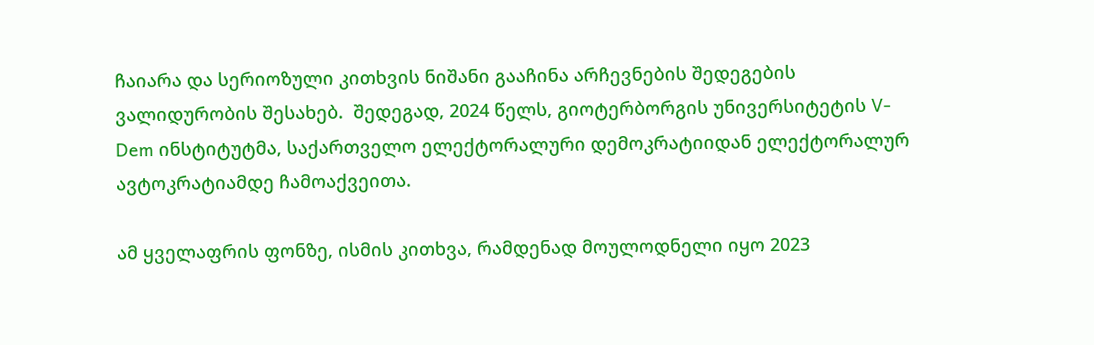ჩაიარა და სერიოზული კითხვის ნიშანი გააჩინა არჩევნების შედეგების ვალიდურობის შესახებ.  შედეგად, 2024 წელს, გიოტერბორგის უნივერსიტეტის V-Dem ინსტიტუტმა, საქართველო ელექტორალური დემოკრატიიდან ელექტორალურ ავტოკრატიამდე ჩამოაქვეითა.

ამ ყველაფრის ფონზე, ისმის კითხვა, რამდენად მოულოდნელი იყო 2023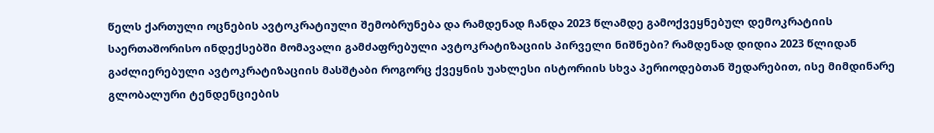წელს ქართული ოცნების ავტოკრატიული შემობრუნება და რამდენად ჩანდა 2023 წლამდე გამოქვეყნებულ დემოკრატიის საერთაშორისო ინდექსებში მომავალი გამძაფრებული ავტოკრატიზაციის პირველი ნიშნები? რამდენად დიდია 2023 წლიდან გაძლიერებული ავტოკრატიზაციის მასშტაბი როგორც ქვეყნის უახლესი ისტორიის სხვა პერიოდებთან შედარებით, ისე მიმდინარე გლობალური ტენდენციების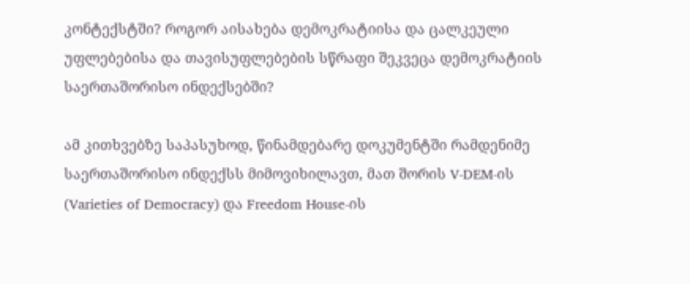კონტექსტში? როგორ აისახება დემოკრატიისა და ცალკეული უფლებებისა და თავისუფლებების სწრაფი შეკვეცა დემოკრატიის საერთაშორისო ინდექსებში?

ამ კითხვებზე საპასუხოდ, წინამდებარე დოკუმენტში რამდენიმე საერთაშორისო ინდექსს მიმოვიხილავთ, მათ შორის V-DEM-ის (Varieties of Democracy) და Freedom House-ის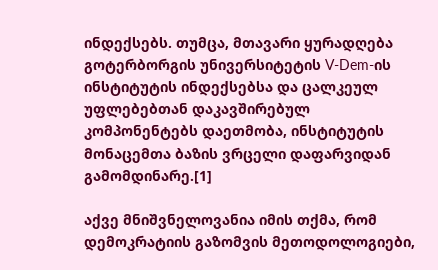ინდექსებს. თუმცა, მთავარი ყურადღება გოტერბორგის უნივერსიტეტის V-Dem-ის ინსტიტუტის ინდექსებსა და ცალკეულ უფლებებთან დაკავშირებულ კომპონენტებს დაეთმობა, ინსტიტუტის მონაცემთა ბაზის ვრცელი დაფარვიდან გამომდინარე.[1]

აქვე მნიშვნელოვანია იმის თქმა, რომ დემოკრატიის გაზომვის მეთოდოლოგიები,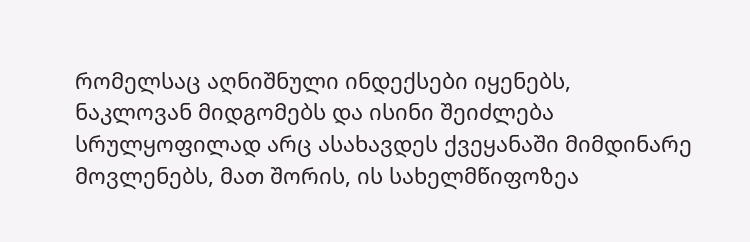რომელსაც აღნიშნული ინდექსები იყენებს, ნაკლოვან მიდგომებს და ისინი შეიძლება სრულყოფილად არც ასახავდეს ქვეყანაში მიმდინარე მოვლენებს, მათ შორის, ის სახელმწიფოზეა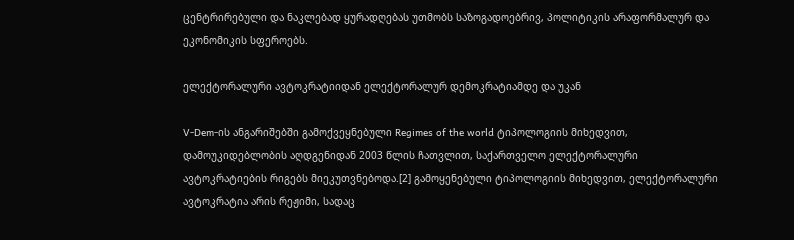ცენტრირებული და ნაკლებად ყურადღებას უთმობს საზოგადოებრივ, პოლიტიკის არაფორმალურ და ეკონომიკის სფეროებს.

ელექტორალური ავტოკრატიიდან ელექტორალურ დემოკრატიამდე და უკან

V-Dem-ის ანგარიშებში გამოქვეყნებული Regimes of the world ტიპოლოგიის მიხედვით, დამოუკიდებლობის აღდგენიდან 2003 წლის ჩათვლით, საქართველო ელექტორალური ავტოკრატიების რიგებს მიეკუთვნებოდა.[2] გამოყენებული ტიპოლოგიის მიხედვით, ელექტორალური ავტოკრატია არის რეჟიმი, სადაც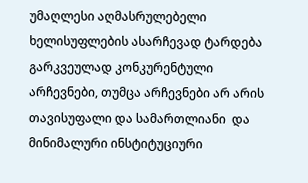უმაღლესი აღმასრულებელი ხელისუფლების ასარჩევად ტარდება გარკვეულად კონკურენტული არჩევნები, თუმცა არჩევნები არ არის თავისუფალი და სამართლიანი  და  მინიმალური ინსტიტუციური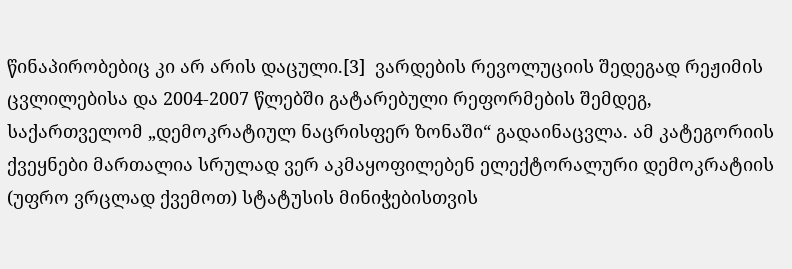წინაპირობებიც კი არ არის დაცული.[3]  ვარდების რევოლუციის შედეგად რეჟიმის ცვლილებისა და 2004-2007 წლებში გატარებული რეფორმების შემდეგ, საქართველომ „დემოკრატიულ ნაცრისფერ ზონაში“ გადაინაცვლა. ამ კატეგორიის ქვეყნები მართალია სრულად ვერ აკმაყოფილებენ ელექტორალური დემოკრატიის (უფრო ვრცლად ქვემოთ) სტატუსის მინიჭებისთვის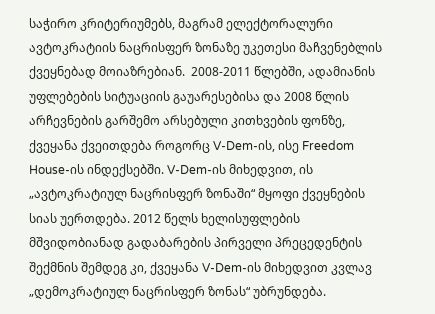საჭირო კრიტერიუმებს, მაგრამ ელექტორალური ავტოკრატიის ნაცრისფერ ზონაზე უკეთესი მაჩვენებლის ქვეყნებად მოიაზრებიან.  2008-2011 წლებში, ადამიანის უფლებების სიტუაციის გაუარესებისა და 2008 წლის არჩევნების გარშემო არსებული კითხვების ფონზე, ქვეყანა ქვეითდება როგორც V-Dem-ის, ისე Freedom House-ის ინდექსებში. V-Dem-ის მიხედვით, ის „ავტოკრატიულ ნაცრისფერ ზონაში“ მყოფი ქვეყნების სიას უერთდება. 2012 წელს ხელისუფლების მშვიდობიანად გადაბარების პირველი პრეცედენტის შექმნის შემდეგ კი, ქვეყანა V-Dem-ის მიხედვით კვლავ  „დემოკრატიულ ნაცრისფერ ზონას“ უბრუნდება.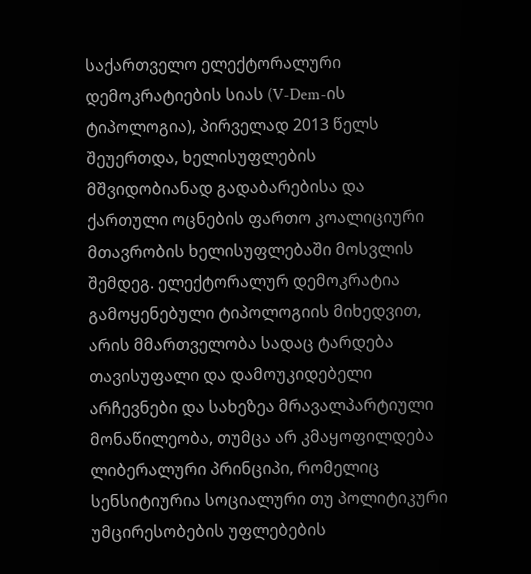საქართველო ელექტორალური დემოკრატიების სიას (V-Dem-ის ტიპოლოგია), პირველად 2013 წელს შეუერთდა, ხელისუფლების მშვიდობიანად გადაბარებისა და ქართული ოცნების ფართო კოალიციური მთავრობის ხელისუფლებაში მოსვლის შემდეგ. ელექტორალურ დემოკრატია გამოყენებული ტიპოლოგიის მიხედვით, არის მმართველობა სადაც ტარდება თავისუფალი და დამოუკიდებელი არჩევნები და სახეზეა მრავალპარტიული მონაწილეობა, თუმცა არ კმაყოფილდება ლიბერალური პრინციპი, რომელიც სენსიტიურია სოციალური თუ პოლიტიკური უმცირესობების უფლებების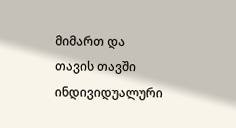მიმართ და თავის თავში ინდივიდუალური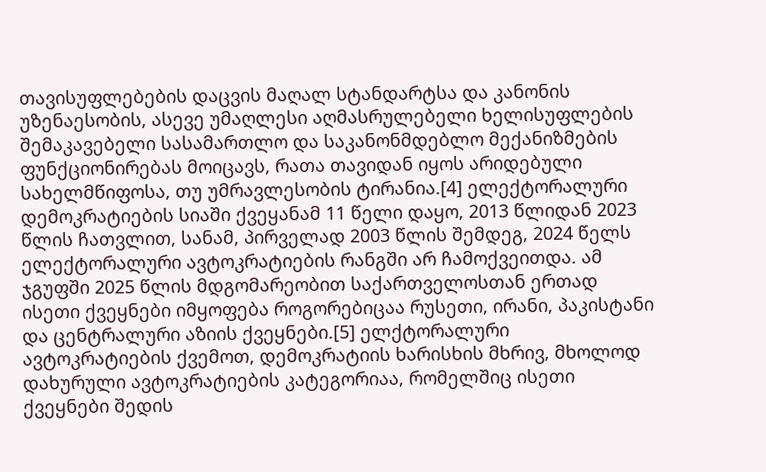თავისუფლებების დაცვის მაღალ სტანდარტსა და კანონის უზენაესობის, ასევე უმაღლესი აღმასრულებელი ხელისუფლების შემაკავებელი სასამართლო და საკანონმდებლო მექანიზმების ფუნქციონირებას მოიცავს, რათა თავიდან იყოს არიდებული სახელმწიფოსა, თუ უმრავლესობის ტირანია.[4] ელექტორალური დემოკრატიების სიაში ქვეყანამ 11 წელი დაყო, 2013 წლიდან 2023 წლის ჩათვლით, სანამ, პირველად 2003 წლის შემდეგ, 2024 წელს ელექტორალური ავტოკრატიების რანგში არ ჩამოქვეითდა. ამ ჯგუფში 2025 წლის მდგომარეობით საქართველოსთან ერთად ისეთი ქვეყნები იმყოფება როგორებიცაა რუსეთი, ირანი, პაკისტანი და ცენტრალური აზიის ქვეყნები.[5] ელქტორალური ავტოკრატიების ქვემოთ, დემოკრატიის ხარისხის მხრივ, მხოლოდ დახურული ავტოკრატიების კატეგორიაა, რომელშიც ისეთი ქვეყნები შედის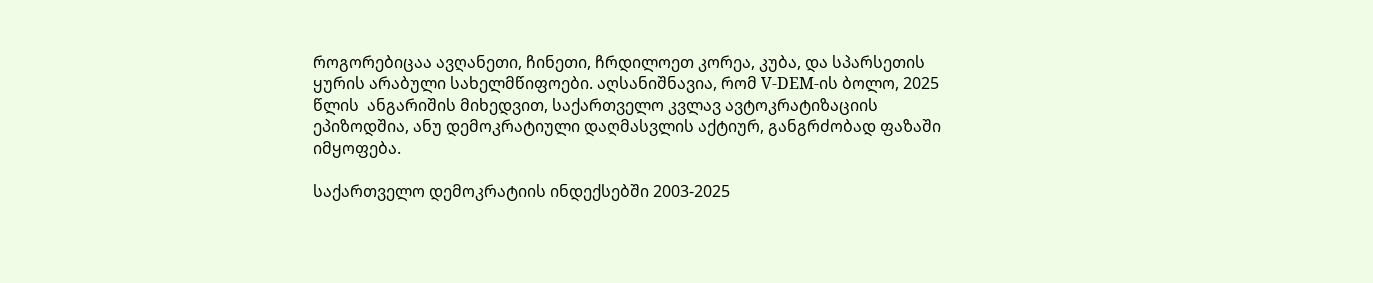როგორებიცაა ავღანეთი, ჩინეთი, ჩრდილოეთ კორეა, კუბა, და სპარსეთის ყურის არაბული სახელმწიფოები. აღსანიშნავია, რომ V-DEM-ის ბოლო, 2025 წლის  ანგარიშის მიხედვით, საქართველო კვლავ ავტოკრატიზაციის ეპიზოდშია, ანუ დემოკრატიული დაღმასვლის აქტიურ, განგრძობად ფაზაში იმყოფება.

საქართველო დემოკრატიის ინდექსებში 2003-2025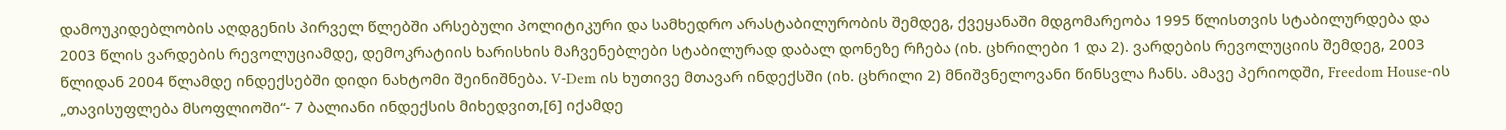დამოუკიდებლობის აღდგენის პირველ წლებში არსებული პოლიტიკური და სამხედრო არასტაბილურობის შემდეგ, ქვეყანაში მდგომარეობა 1995 წლისთვის სტაბილურდება და 2003 წლის ვარდების რევოლუციამდე, დემოკრატიის ხარისხის მაჩვენებლები სტაბილურად დაბალ დონეზე რჩება (იხ. ცხრილები 1 და 2). ვარდების რევოლუციის შემდეგ, 2003 წლიდან 2004 წლამდე ინდექსებში დიდი ნახტომი შეინიშნება. V-Dem ის ხუთივე მთავარ ინდექსში (იხ. ცხრილი 2) მნიშვნელოვანი წინსვლა ჩანს. ამავე პერიოდში, Freedom House-ის „თავისუფლება მსოფლიოში“- 7 ბალიანი ინდექსის მიხედვით,[6] იქამდე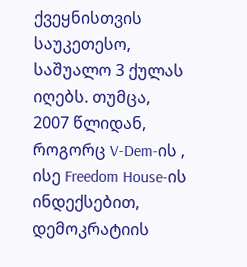ქვეყნისთვის საუკეთესო, საშუალო 3 ქულას იღებს. თუმცა,  2007 წლიდან, როგორც V-Dem-ის , ისე Freedom House-ის ინდექსებით, დემოკრატიის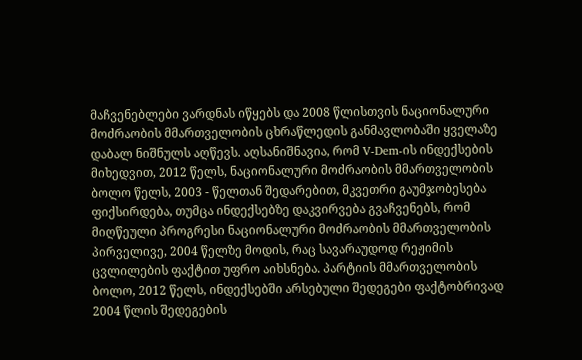მაჩვენებლები ვარდნას იწყებს და 2008 წლისთვის ნაციონალური მოძრაობის მმართველობის ცხრაწლედის განმავლობაში ყველაზე დაბალ ნიშნულს აღწევს. აღსანიშნავია, რომ V-Dem-ის ინდექსების მიხედვით, 2012 წელს, ნაციონალური მოძრაობის მმართველობის ბოლო წელს, 2003 - წელთან შედარებით, მკვეთრი გაუმჯობესება ფიქსირდება, თუმცა ინდექსებზე დაკვირვება გვაჩვენებს, რომ მიღწეული პროგრესი ნაციონალური მოძრაობის მმართველობის პირველივე, 2004 წელზე მოდის, რაც სავარაუდოდ რეჟიმის ცვლილების ფაქტით უფრო აიხსნება. პარტიის მმართველობის ბოლო, 2012 წელს, ინდექსებში არსებული შედეგები ფაქტობრივად 2004 წლის შედეგების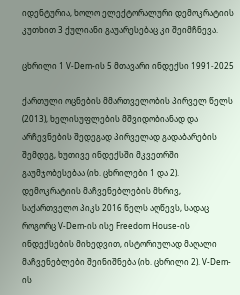იდენტურია, ხოლო ელექტორალური დემოკრატიის კუთხით 3 ქულიანი გაუარესებაც კი შეიმჩნევა.

ცხრილი 1 V-Dem-ის 5 მთავარი ინდექსი 1991-2025

ქართული ოცნების მმართველობის პირველ წელს (2013), ხელისუფლების მშვიდობიანად და არჩევნების შედეგად პირველად გადაბარების შემდეგ, ხუთივე ინდექსში მკვეთრში გაუმჯობესებაა (იხ. ცხრილები 1 და 2). დემოკრატიის მაჩვენებლების მხრივ, საქართველო პიკს 2016 წელს აღწევს, სადაც როგორც V-Dem-ის ისე Freedom House-ის ინდექსების მიხედვით, ისტორიულად მაღალი მაჩვენებლები შეინიშნება (იხ. ცხრილი 2). V-Dem-ის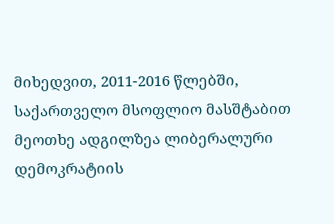მიხედვით, 2011-2016 წლებში, საქართველო მსოფლიო მასშტაბით მეოთხე ადგილზეა ლიბერალური დემოკრატიის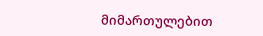მიმართულებით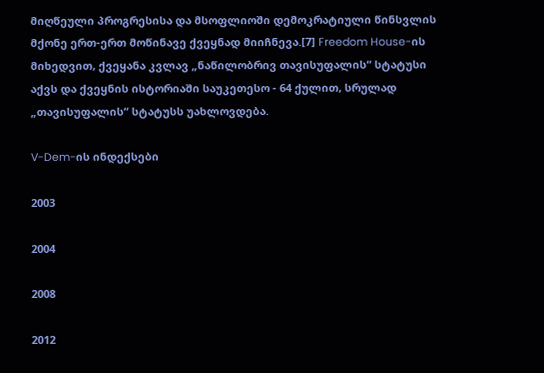მიღწეული პროგრესისა და მსოფლიოში დემოკრატიული წინსვლის მქონე ერთ-ერთ მოწინავე ქვეყნად მიიჩნევა.[7] Freedom House-ის მიხედვით, ქვეყანა კვლავ „ნაწილობრივ თავისუფალის“ სტატუსი აქვს და ქვეყნის ისტორიაში საუკეთესო - 64 ქულით, სრულად „თავისუფალის“ სტატუსს უახლოვდება.

V-Dem-ის ინდექსები

2003

2004

2008

2012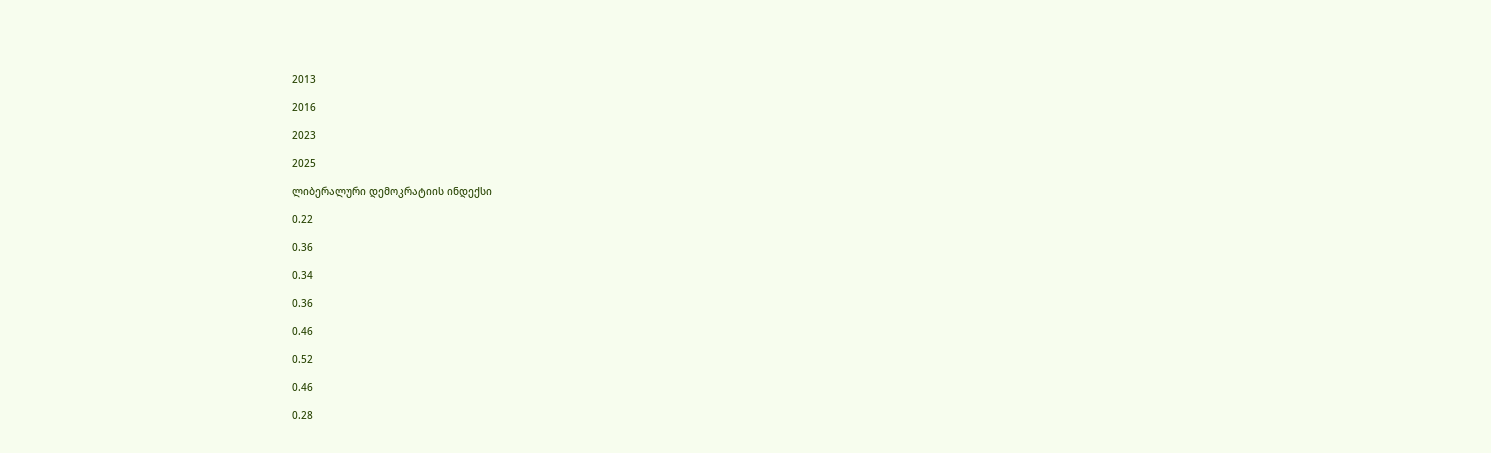2013

2016

2023

2025

ლიბერალური დემოკრატიის ინდექსი

0.22

0.36

0.34

0.36

0.46

0.52

0.46

0.28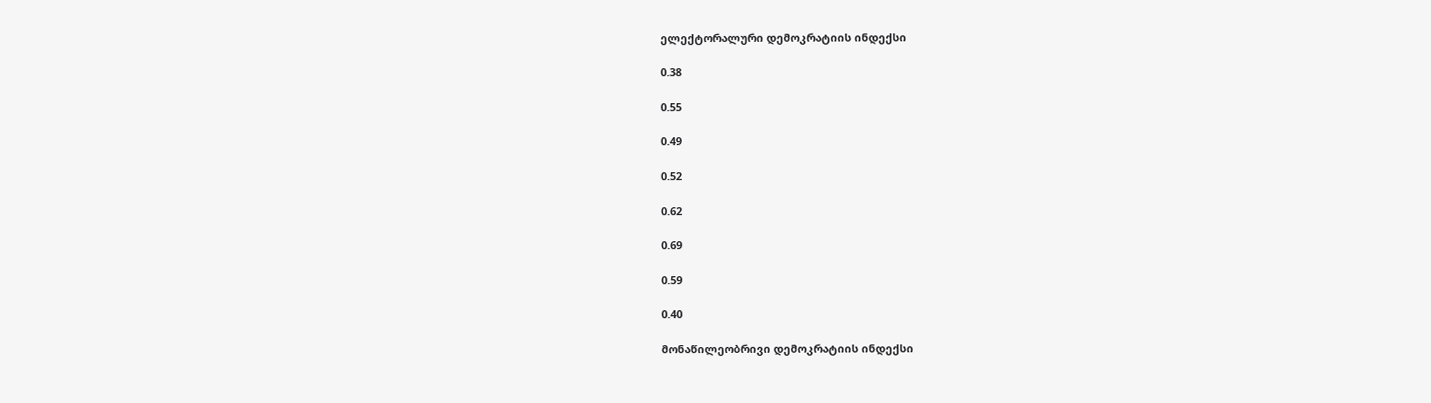ელექტორალური დემოკრატიის ინდექსი

0.38

0.55

0.49

0.52

0.62

0.69

0.59

0.40

მონაწილეობრივი დემოკრატიის ინდექსი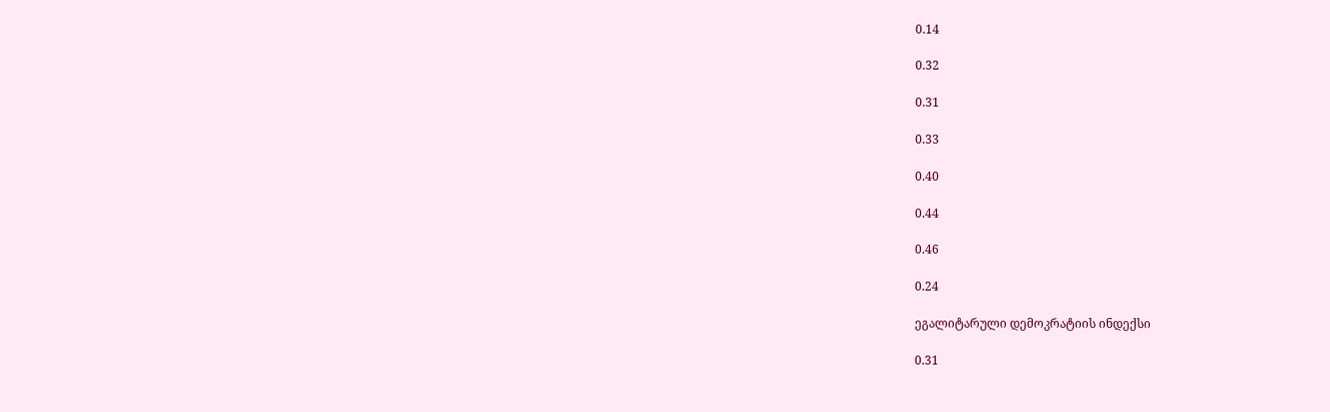0.14

0.32

0.31

0.33

0.40

0.44

0.46

0.24

ეგალიტარული დემოკრატიის ინდექსი

0.31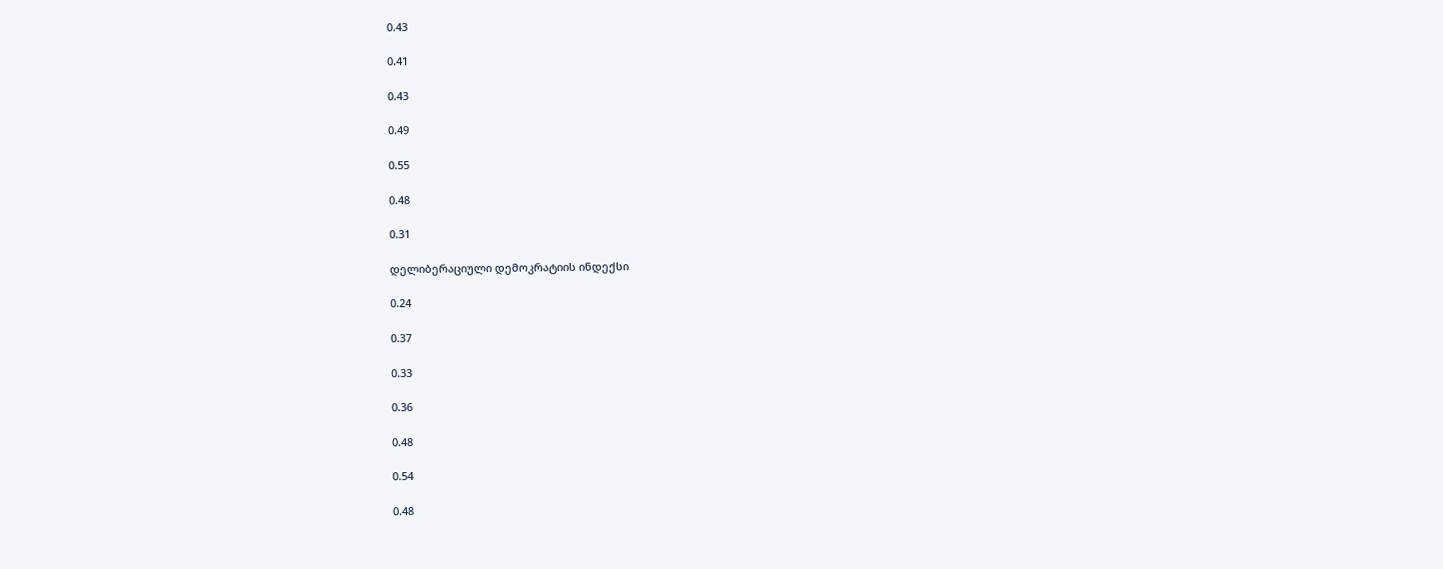0.43

0.41

0.43

0.49

0.55

0.48

0.31

დელიბერაციული დემოკრატიის ინდექსი

0.24

0.37

0.33

0.36

0.48

0.54

0.48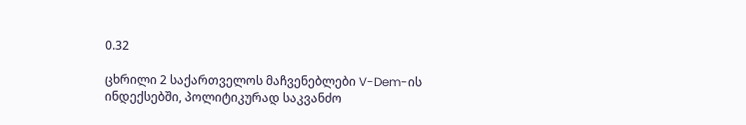0.32

ცხრილი 2 საქართველოს მაჩვენებლები V-Dem-ის ინდექსებში, პოლიტიკურად საკვანძო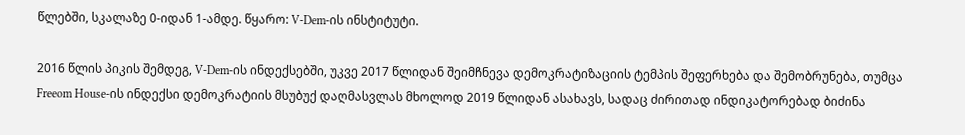წლებში, სკალაზე 0-იდან 1-ამდე. წყარო: V-Dem-ის ინსტიტუტი.

2016 წლის პიკის შემდეგ, V-Dem-ის ინდექსებში, უკვე 2017 წლიდან შეიმჩნევა დემოკრატიზაციის ტემპის შეფერხება და შემობრუნება, თუმცა Freeom House-ის ინდექსი დემოკრატიის მსუბუქ დაღმასვლას მხოლოდ 2019 წლიდან ასახავს, სადაც ძირითად ინდიკატორებად ბიძინა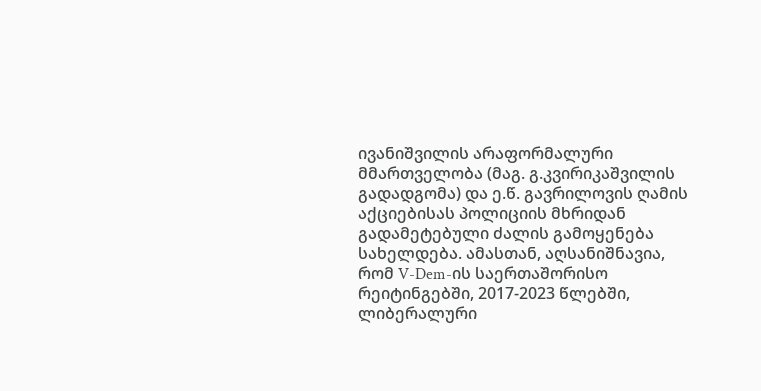ივანიშვილის არაფორმალური მმართველობა (მაგ. გ.კვირიკაშვილის გადადგომა) და ე.წ. გავრილოვის ღამის აქციებისას პოლიციის მხრიდან გადამეტებული ძალის გამოყენება სახელდება. ამასთან, აღსანიშნავია, რომ V-Dem-ის საერთაშორისო რეიტინგებში, 2017-2023 წლებში, ლიბერალური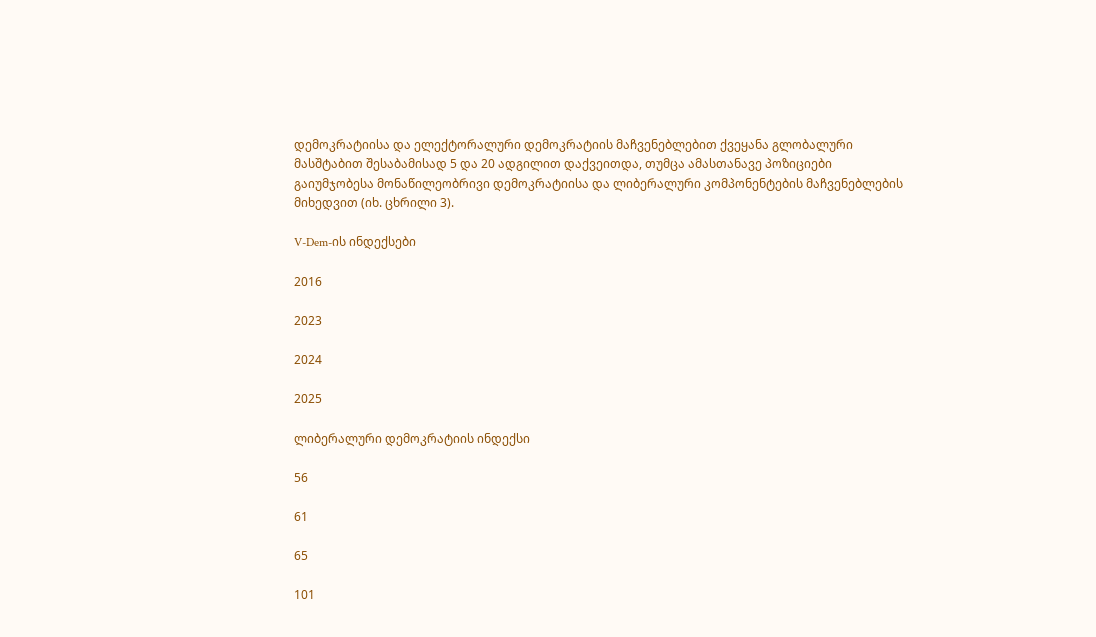დემოკრატიისა და ელექტორალური დემოკრატიის მაჩვენებლებით ქვეყანა გლობალური მასშტაბით შესაბამისად 5 და 20 ადგილით დაქვეითდა, თუმცა ამასთანავე პოზიციები გაიუმჯობესა მონაწილეობრივი დემოკრატიისა და ლიბერალური კომპონენტების მაჩვენებლების მიხედვით (იხ. ცხრილი 3).

V-Dem-ის ინდექსები

2016

2023

2024

2025

ლიბერალური დემოკრატიის ინდექსი

56

61

65

101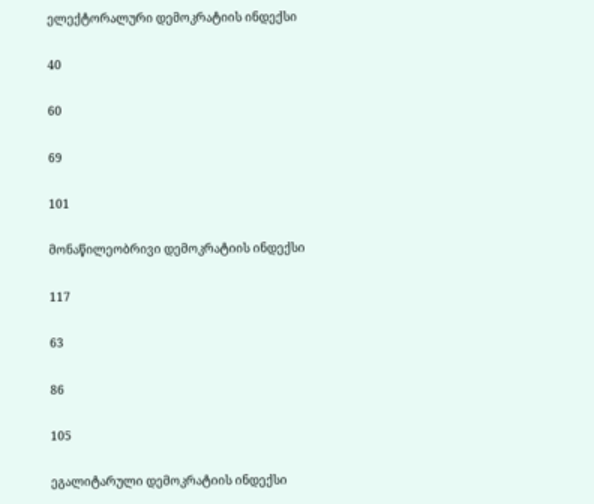ელექტორალური დემოკრატიის ინდექსი

40

60

69

101

მონაწილეობრივი დემოკრატიის ინდექსი

117

63

86

105

ეგალიტარული დემოკრატიის ინდექსი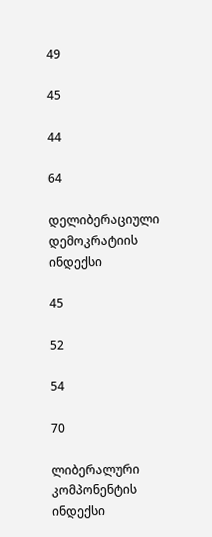49

45

44

64

დელიბერაციული დემოკრატიის ინდექსი

45

52

54

70

ლიბერალური კომპონენტის ინდექსი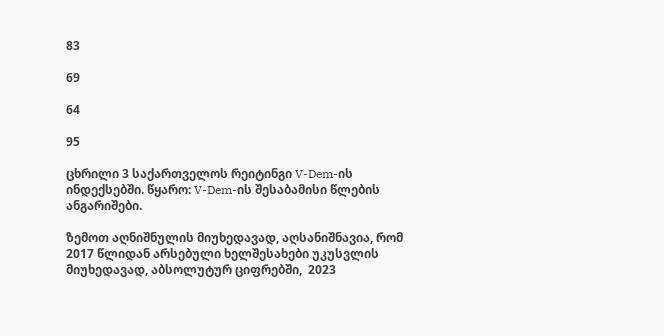83

69

64

95

ცხრილი 3 საქართველოს რეიტინგი V-Dem-ის ინდექსებში. წყარო: V-Dem-ის შესაბამისი წლების ანგარიშები.

ზემოთ აღნიშნულის მიუხედავად, აღსანიშნავია, რომ 2017 წლიდან არსებული ხელშესახები უკუსვლის მიუხედავად, აბსოლუტურ ციფრებში,  2023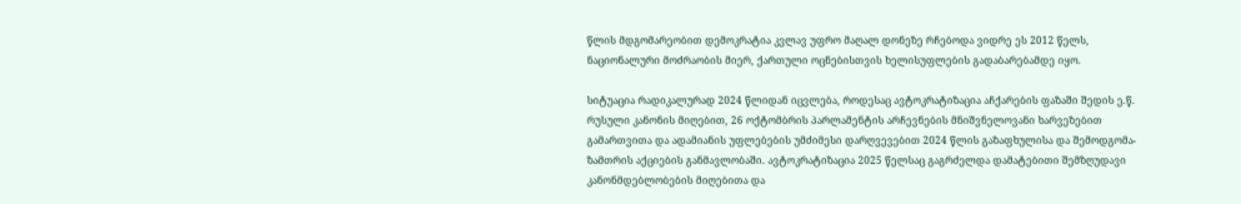წლის მდგომარეობით დემოკრატია კვლავ უფრო მაღალ დონეზე რჩებოდა ვიდრე ეს 2012 წელს, ნაციონალური მოძრაობის მიერ, ქართული ოცნებისთვის ხელისუფლების გადაბარებამდე იყო.

სიტუაცია რადიკალურად 2024 წლიდან იცვლება, როდესაც ავტოკრატიზაცია აჩქარების ფაზაში შედის ე.წ. რუსული კანონის მიღებით, 26 ოქტომბრის პარლამენტის არჩევნების მნიშვნელოვანი ხარვეზებით გამართვითა და ადამიანის უფლებების უმძიმესი დარღვევებით 2024 წლის გაზაფხულისა და შემოდგომა-ზამთრის აქციების განმავლობაში. ავტოკრატიზაცია 2025 წელსაც გაგრძელდა დამატებითი შემზღუდავი კანონმდებლობების მიღებითა და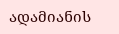ადამიანის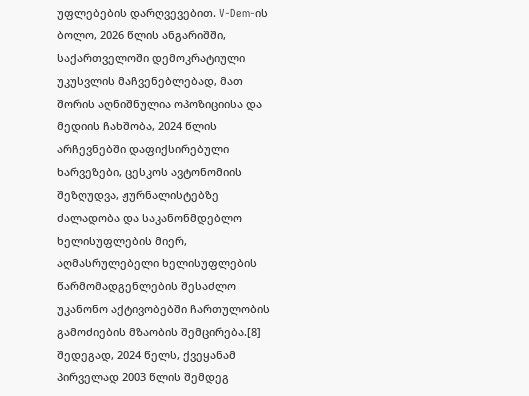უფლებების დარღვევებით. V-Dem-ის ბოლო, 2026 წლის ანგარიშში, საქართველოში დემოკრატიული უკუსვლის მაჩვენებლებად, მათ შორის აღნიშნულია ოპოზიციისა და მედიის ჩახშობა, 2024 წლის არჩევნებში დაფიქსირებული ხარვეზები, ცესკოს ავტონომიის შეზღუდვა, ჟურნალისტებზე ძალადობა და საკანონმდებლო ხელისუფლების მიერ, აღმასრულებელი ხელისუფლების წარმომადგენლების შესაძლო უკანონო აქტივობებში ჩართულობის გამოძიების მზაობის შემცირება.[8] შედეგად, 2024 წელს, ქვეყანამ პირველად 2003 წლის შემდეგ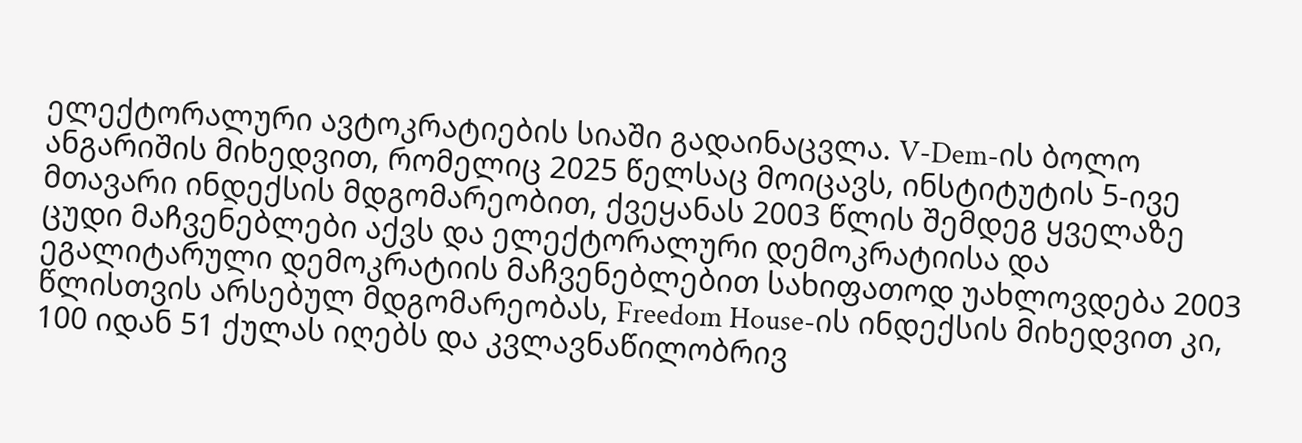ელექტორალური ავტოკრატიების სიაში გადაინაცვლა. V-Dem-ის ბოლო ანგარიშის მიხედვით, რომელიც 2025 წელსაც მოიცავს, ინსტიტუტის 5-ივე მთავარი ინდექსის მდგომარეობით, ქვეყანას 2003 წლის შემდეგ ყველაზე ცუდი მაჩვენებლები აქვს და ელექტორალური დემოკრატიისა და ეგალიტარული დემოკრატიის მაჩვენებლებით სახიფათოდ უახლოვდება 2003 წლისთვის არსებულ მდგომარეობას, Freedom House-ის ინდექსის მიხედვით კი, 100 იდან 51 ქულას იღებს და კვლავნაწილობრივ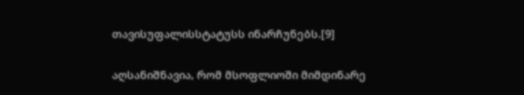თავისუფალისსტატუსს ინარჩუნებს.[9]

აღსანიშნავია, რომ მსოფლიოში მიმდინარე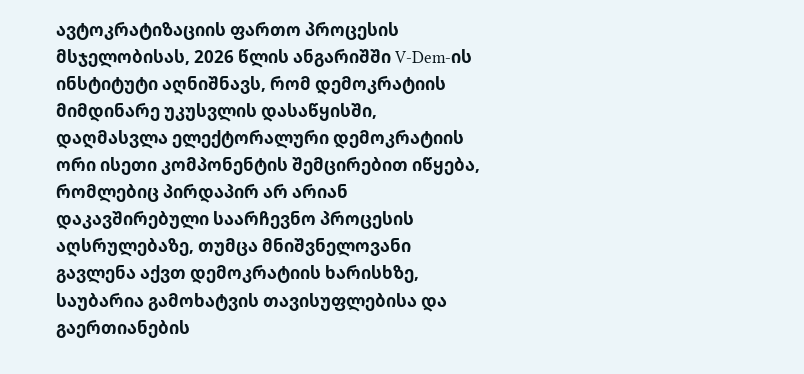ავტოკრატიზაციის ფართო პროცესის მსჯელობისას, 2026 წლის ანგარიშში V-Dem-ის ინსტიტუტი აღნიშნავს, რომ დემოკრატიის მიმდინარე უკუსვლის დასაწყისში, დაღმასვლა ელექტორალური დემოკრატიის ორი ისეთი კომპონენტის შემცირებით იწყება, რომლებიც პირდაპირ არ არიან დაკავშირებული საარჩევნო პროცესის აღსრულებაზე, თუმცა მნიშვნელოვანი გავლენა აქვთ დემოკრატიის ხარისხზე, საუბარია გამოხატვის თავისუფლებისა და გაერთიანების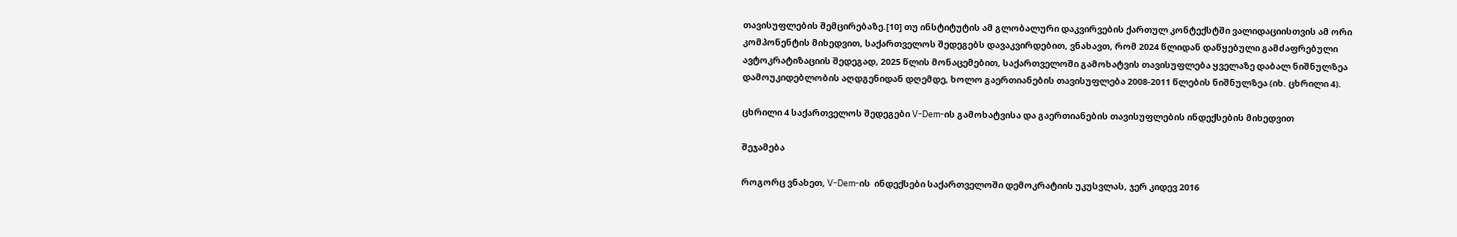თავისუფლების შემცირებაზე.[10] თუ ინსტიტუტის ამ გლობალური დაკვირვების ქართულ კონტექსტში ვალიდაციისთვის ამ ორი კომპონენტის მიხედვით, საქართველოს შედეგებს დავაკვირდებით, ვნახავთ, რომ 2024 წლიდან დაწყებული გამძაფრებული ავტოკრატიზაციის შედეგად, 2025 წლის მონაცემებით, საქართველოში გამოხატვის თავისუფლება ყველაზე დაბალ ნიშნულზეა დამოუკიდებლობის აღდგენიდან დღემდე, ხოლო გაერთიანების თავისუფლება 2008-2011 წლების ნიშნულზეა (იხ. ცხრილი 4).

ცხრილი 4 საქართველოს შედეგები V-Dem-ის გამოხატვისა და გაერთიანების თავისუფლების ინდექსების მიხედვით

შეჯამება

როგორც ვნახეთ, V-Dem-ის  ინდექსები საქართველოში დემოკრატიის უკუსვლას, ჯერ კიდევ 2016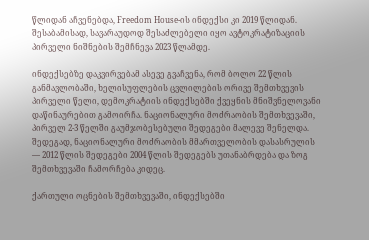წლიდან აჩვენებდა, Freedom House-ის ინდექსი კი 2019 წლიდან. შესაბამისად, სავარაუდოდ შესაძლებელი იყო ავტოკრატიზაციის პირველი ნიშნების შემჩნევა 2023 წლამდე.

ინდექსებზე დაკვირვებამ ასევე გვაჩვენა, რომ ბოლო 22 წლის განმავლობაში, ხელისუფლების ცვლილების ორივე შემთხვევის პირველი წელი, დემოკრატიის ინდექსებში ქვეყნის მნიშვნელოვანი დაწინაურებით გამოირჩა. ნაციონალური მოძრაობის შემთხვევაში, პირველ 2-3 წელში გაუმჯობესებული შედეგები მალევე შენელდა. შედეგად, ნაციონალური მოძრაობის მმართველობის დასასრულის — 2012 წლის შედეგები 2004 წლის შედეგებს უთანაბრდება და ზოგ შემთხვევაში ჩამორჩება კიდეც.

ქართული ოცნების შემთხვევაში, ინდექსებში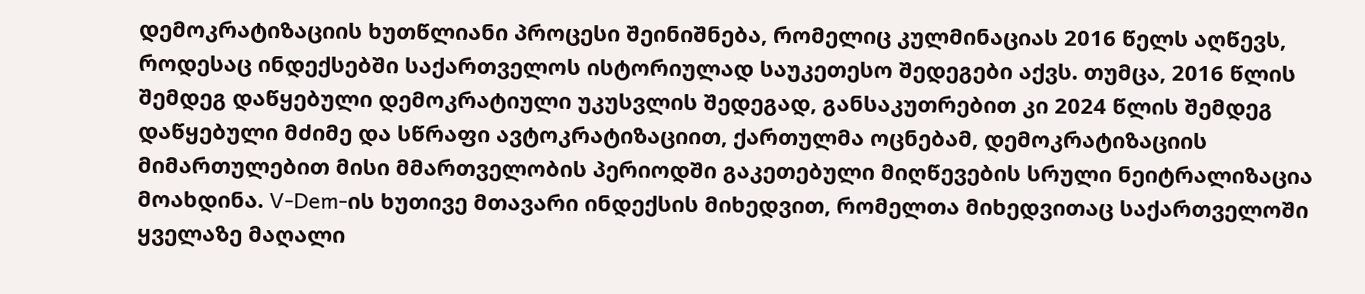დემოკრატიზაციის ხუთწლიანი პროცესი შეინიშნება, რომელიც კულმინაციას 2016 წელს აღწევს, როდესაც ინდექსებში საქართველოს ისტორიულად საუკეთესო შედეგები აქვს. თუმცა, 2016 წლის შემდეგ დაწყებული დემოკრატიული უკუსვლის შედეგად, განსაკუთრებით კი 2024 წლის შემდეგ დაწყებული მძიმე და სწრაფი ავტოკრატიზაციით, ქართულმა ოცნებამ, დემოკრატიზაციის მიმართულებით მისი მმართველობის პერიოდში გაკეთებული მიღწევების სრული ნეიტრალიზაცია მოახდინა. V-Dem-ის ხუთივე მთავარი ინდექსის მიხედვით, რომელთა მიხედვითაც საქართველოში ყველაზე მაღალი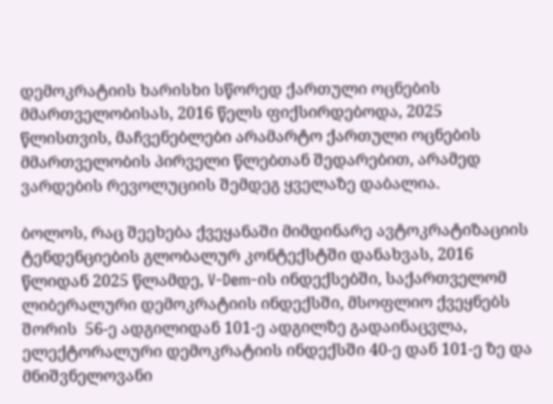დემოკრატიის ხარისხი სწორედ ქართული ოცნების მმართველობისას, 2016 წელს ფიქსირდებოდა, 2025 წლისთვის, მაჩვენებლები არამარტო ქართული ოცნების მმართველობის პირველი წლებთან შედარებით, არამედ ვარდების რევოლუციის შემდეგ ყველაზე დაბალია.

ბოლოს, რაც შეეხება ქვეყანაში მიმდინარე ავტოკრატიზაციის ტენდენციების გლობალურ კონტექსტში დანახვას, 2016 წლიდან 2025 წლამდე, V-Dem-ის ინდექსებში, საქართველომ ლიბერალური დემოკრატიის ინდექსში, მსოფლიო ქვეყნებს შორის  56-ე ადგილიდან 101-ე ადგილზე გადაინაცვლა, ელექტორალური დემოკრატიის ინდექსში 40-ე დან 101-ე ზე და მნიშვნელოვანი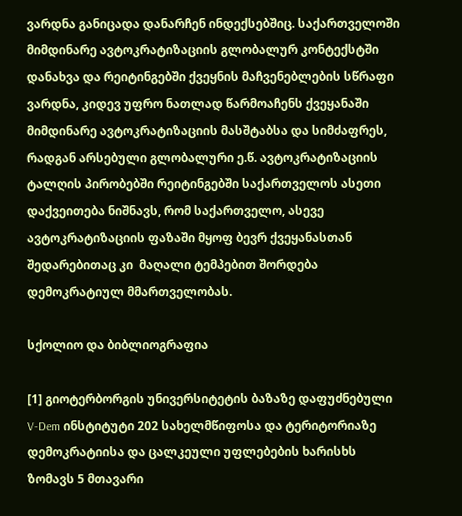ვარდნა განიცადა დანარჩენ ინდექსებშიც. საქართველოში მიმდინარე ავტოკრატიზაციის გლობალურ კონტექსტში დანახვა და რეიტინგებში ქვეყნის მაჩვენებლების სწრაფი ვარდნა, კიდევ უფრო ნათლად წარმოაჩენს ქვეყანაში მიმდინარე ავტოკრატიზაციის მასშტაბსა და სიმძაფრეს, რადგან არსებული გლობალური ე.წ. ავტოკრატიზაციის ტალღის პირობებში რეიტინგებში საქართველოს ასეთი დაქვეითება ნიშნავს, რომ საქართველო, ასევე ავტოკრატიზაციის ფაზაში მყოფ ბევრ ქვეყანასთან შედარებითაც კი  მაღალი ტემპებით შორდება დემოკრატიულ მმართველობას.

სქოლიო და ბიბლიოგრაფია

[1] გიოტერბორგის უნივერსიტეტის ბაზაზე დაფუძნებული V-Dem ინსტიტუტი 202 სახელმწიფოსა და ტერიტორიაზე დემოკრატიისა და ცალკეული უფლებების ხარისხს ზომავს 5 მთავარი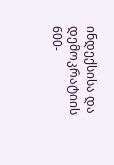ინდექსისა და დემოკრატიის 600-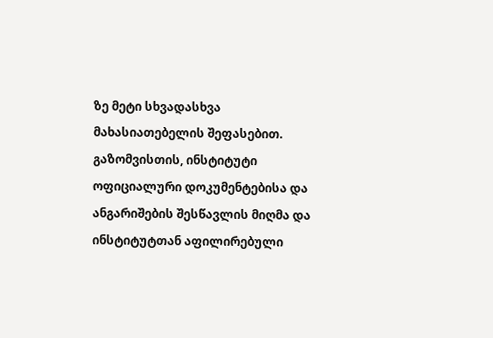ზე მეტი სხვადასხვა მახასიათებელის შეფასებით. გაზომვისთის, ინსტიტუტი ოფიციალური დოკუმენტებისა და ანგარიშების შესწავლის მიღმა და ინსტიტუტთან აფილირებული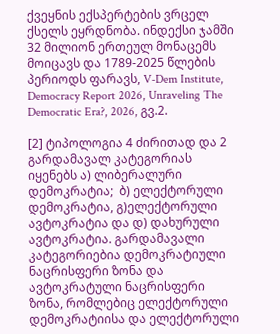ქვეყნის ექსპერტების ვრცელ ქსელს ეყრდნობა. ინდექსი ჯამში 32 მილიონ ერთეულ მონაცემს მოიცავს და 1789-2025 წლების პერიოდს ფარავს, V-Dem Institute, Democracy Report 2026, Unraveling The Democratic Era?, 2026, გვ.2.

[2] ტიპოლოგია 4 ძირითად და 2 გარდამავალ კატეგორიას იყენებს ა) ლიბერალური დემოკრატია;  ბ) ელექტორული დემოკრატია, გ)ელექტორული ავტოკრატია და დ) დახურული ავტოკრატია. გარდამავალი კატეგორიებია დემოკრატიული ნაცრისფერი ზონა და ავტოკრატული ნაცრისფერი ზონა, რომლებიც ელექტორული დემოკრატიისა და ელექტორული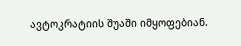ავტოკრატიის შუაში იმყოფებიან.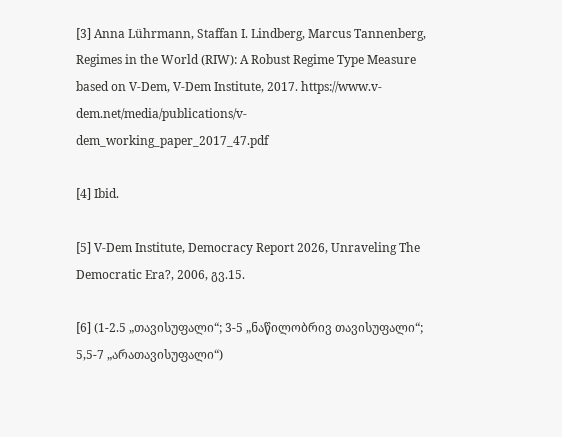[3] Anna Lührmann, Staffan I. Lindberg, Marcus Tannenberg, Regimes in the World (RIW): A Robust Regime Type Measure based on V-Dem, V-Dem Institute, 2017. https://www.v-dem.net/media/publications/v-dem_working_paper_2017_47.pdf

[4] Ibid.

[5] V-Dem Institute, Democracy Report 2026, Unraveling The Democratic Era?, 2006, გვ.15.

[6] (1-2.5 „თავისუფალი“; 3-5 „ნაწილობრივ თავისუფალი“; 5,5-7 „არათავისუფალი“)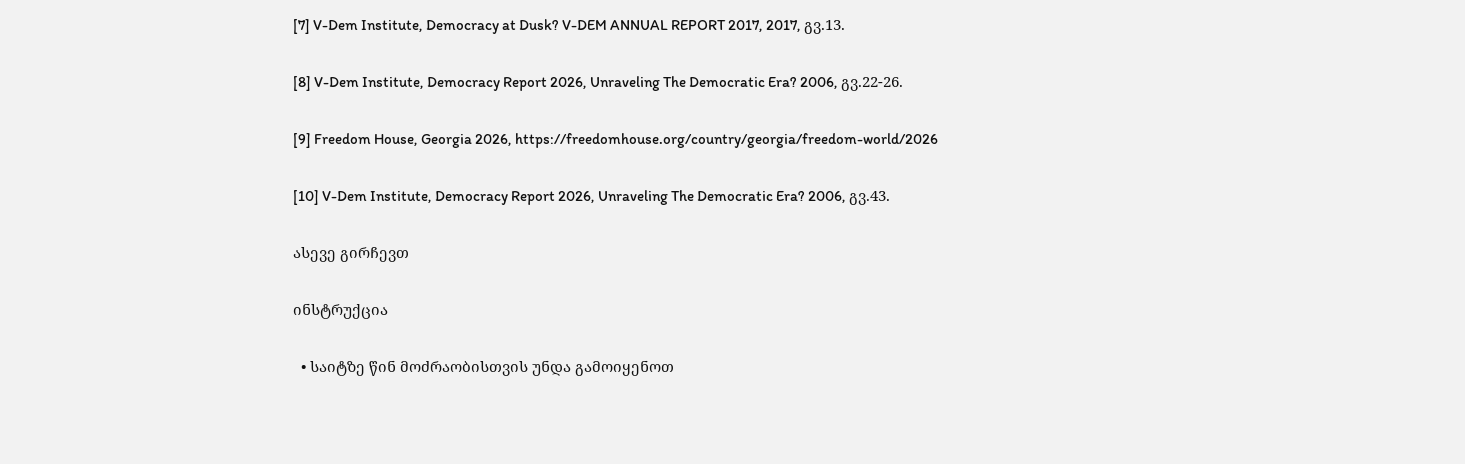[7] V-Dem Institute, Democracy at Dusk? V-DEM ANNUAL REPORT 2017, 2017, გვ.13.

[8] V-Dem Institute, Democracy Report 2026, Unraveling The Democratic Era? 2006, გვ.22-26.

[9] Freedom House, Georgia 2026, https://freedomhouse.org/country/georgia/freedom-world/2026

[10] V-Dem Institute, Democracy Report 2026, Unraveling The Democratic Era? 2006, გვ.43.

ასევე გირჩევთ

ინსტრუქცია

  • საიტზე წინ მოძრაობისთვის უნდა გამოიყენოთ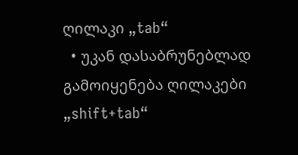ღილაკი „tab“
  • უკან დასაბრუნებლად გამოიყენება ღილაკები „shift+tab“